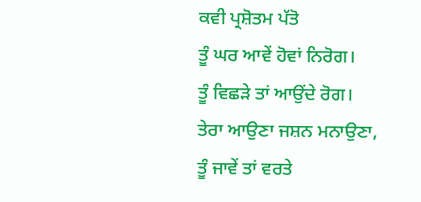ਕਵੀ ਪ੍ਰਸ਼ੋਤਮ ਪੱਤੋ
ਤੂੰ ਘਰ ਆਵੇਂ ਹੋਵਾਂ ਨਿਰੋਗ।
ਤੂੰ ਵਿਛੜੇ ਤਾਂ ਆਉਂਦੇ ਰੋਗ।
ਤੇਰਾ ਆਉਣਾ ਜਸ਼ਨ ਮਨਾਉਣਾ,
ਤੂੰ ਜਾਵੇਂ ਤਾਂ ਵਰਤੇ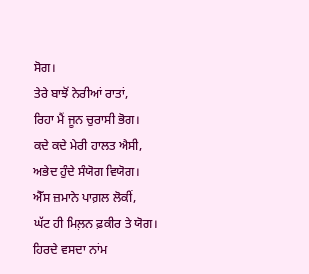ਸੋਗ।
ਤੇਰੇ ਬਾਝੋਂ ਨੇਰੀਆਂ ਰਾਤਾਂ,
ਰਿਹਾ ਮੈਂ ਜੂਨ ਚੁਰਾਸੀ ਭੋਗ।
ਕਦੇ ਕਦੇ ਮੇਰੀ ਹਾਲਤ ਐਸੀ,
ਅਭੇਦ ਹੁੰਦੇ ਸੰਯੋਗ ਵਿਯੋਗ।
ਐੱਸ ਜ਼ਮਾਨੇ ਪਾਗ਼ਲ ਲੋਕੀਂ,
ਘੱਟ ਹੀ ਮਿਲ਼ਨ ਫ਼ਕੀਰ ਤੇ ਯੋਗ।
ਹਿਰਦੇ ਵਸਦਾ ਨਾਂਮ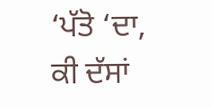‘ਪੱਤੋ ‘ਦਾ,
ਕੀ ਦੱਸਾਂ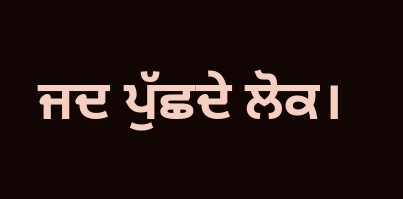ਜਦ ਪੁੱਛਦੇ ਲੋਕ।